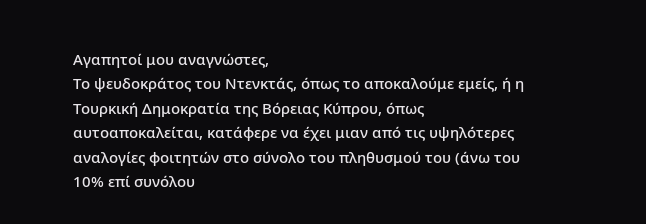Αγαπητοί μου αναγνώστες,
Το ψευδοκράτος του Ντενκτάς, όπως το αποκαλούμε εμείς, ή η Τουρκική Δημοκρατία της Βόρειας Κύπρου, όπως αυτοαποκαλείται, κατάφερε να έχει μιαν από τις υψηλότερες αναλογίες φοιτητών στο σύνολο του πληθυσμού του (άνω του 10% επί συνόλου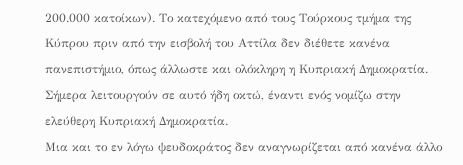200.000 κατοίκων). Το κατεχόμενο από τους Τούρκους τμήμα της Κύπρου πριν από την εισβολή του Αττίλα δεν διέθετε κανένα πανεπιστήμιο, όπως άλλωστε και ολόκληρη η Κυπριακή Δημοκρατία. Σήμερα λειτουργούν σε αυτό ήδη οκτώ, έναντι ενός νομίζω στην ελεύθερη Κυπριακή Δημοκρατία.
Μια και το εν λόγω ψευδοκράτος δεν αναγνωρίζεται από κανένα άλλο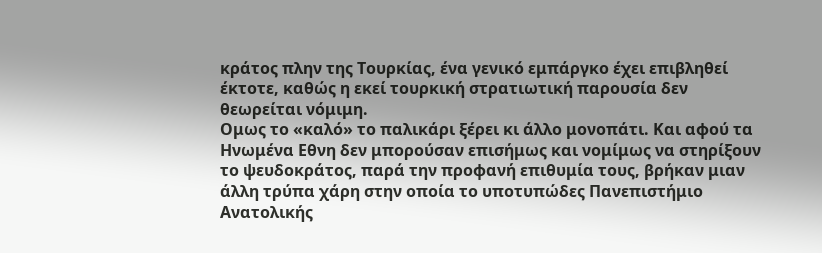κράτος πλην της Τουρκίας, ένα γενικό εμπάργκο έχει επιβληθεί έκτοτε, καθώς η εκεί τουρκική στρατιωτική παρουσία δεν θεωρείται νόμιμη.
Ομως το «καλό» το παλικάρι ξέρει κι άλλο μονοπάτι. Και αφού τα Ηνωμένα Εθνη δεν μπορούσαν επισήμως και νομίμως να στηρίξουν το ψευδοκράτος, παρά την προφανή επιθυμία τους, βρήκαν μιαν άλλη τρύπα χάρη στην οποία το υποτυπώδες Πανεπιστήμιο Ανατολικής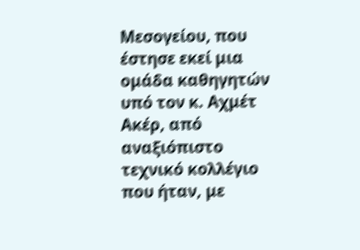Μεσογείου, που έστησε εκεί μια ομάδα καθηγητών υπό τον κ. Αχμέτ Ακέρ, από αναξιόπιστο τεχνικό κολλέγιο που ήταν, με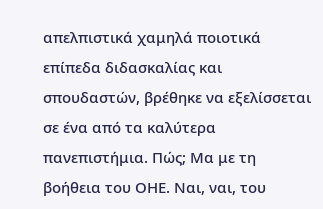απελπιστικά χαμηλά ποιοτικά επίπεδα διδασκαλίας και σπουδαστών, βρέθηκε να εξελίσσεται σε ένα από τα καλύτερα πανεπιστήμια. Πώς; Μα με τη βοήθεια του ΟΗΕ. Ναι, ναι, του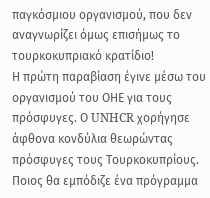παγκόσμιου οργανισμού, που δεν αναγνωρίζει όμως επισήμως το τουρκοκυπριακό κρατίδιο!
Η πρώτη παραβίαση έγινε μέσω του οργανισμού του ΟΗΕ για τους πρόσφυγες. Ο UNHCR χορήγησε άφθονα κονδύλια θεωρώντας πρόσφυγες τους Τουρκοκυπρίους.
Ποιος θα εμπόδιζε ένα πρόγραμμα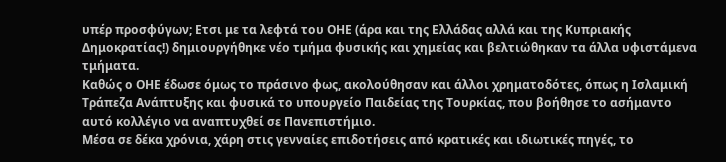υπέρ προσφύγων; Ετσι με τα λεφτά του ΟΗΕ (άρα και της Ελλάδας αλλά και της Κυπριακής Δημοκρατίας!) δημιουργήθηκε νέο τμήμα φυσικής και χημείας και βελτιώθηκαν τα άλλα υφιστάμενα τμήματα.
Καθώς ο ΟΗΕ έδωσε όμως το πράσινο φως, ακολούθησαν και άλλοι χρηματοδότες, όπως η Ισλαμική Τράπεζα Ανάπτυξης και φυσικά το υπουργείο Παιδείας της Τουρκίας, που βοήθησε το ασήμαντο αυτό κολλέγιο να αναπτυχθεί σε Πανεπιστήμιο.
Μέσα σε δέκα χρόνια, χάρη στις γενναίες επιδοτήσεις από κρατικές και ιδιωτικές πηγές, το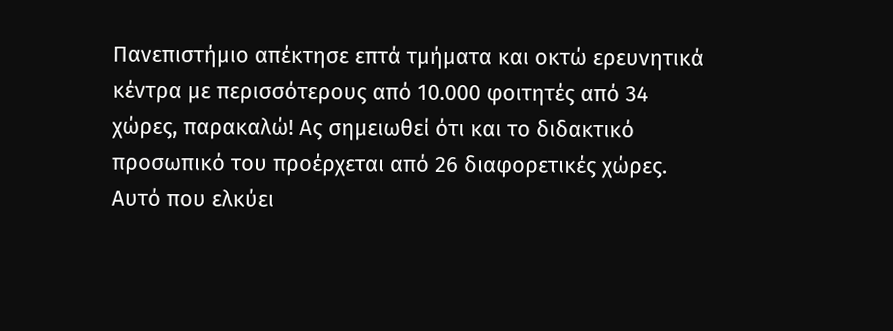Πανεπιστήμιο απέκτησε επτά τμήματα και οκτώ ερευνητικά κέντρα με περισσότερους από 10.000 φοιτητές από 34 χώρες, παρακαλώ! Ας σημειωθεί ότι και το διδακτικό προσωπικό του προέρχεται από 26 διαφορετικές χώρες. Αυτό που ελκύει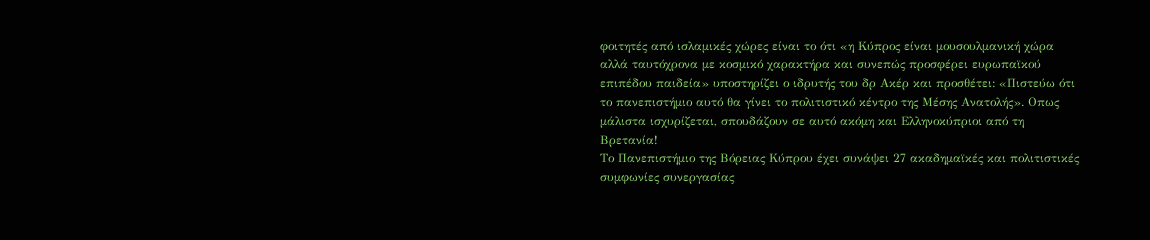φοιτητές από ισλαμικές χώρες είναι το ότι «η Κύπρος είναι μουσουλμανική χώρα αλλά ταυτόχρονα με κοσμικό χαρακτήρα και συνεπώς προσφέρει ευρωπαϊκού επιπέδου παιδεία» υποστηρίζει ο ιδρυτής του δρ Ακέρ και προσθέτει: «Πιστεύω ότι το πανεπιστήμιο αυτό θα γίνει το πολιτιστικό κέντρο της Μέσης Ανατολής». Οπως μάλιστα ισχυρίζεται, σπουδάζουν σε αυτό ακόμη και Ελληνοκύπριοι από τη Βρετανία!
Το Πανεπιστήμιο της Βόρειας Κύπρου έχει συνάψει 27 ακαδημαϊκές και πολιτιστικές συμφωνίες συνεργασίας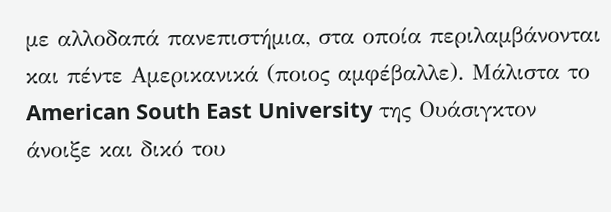με αλλοδαπά πανεπιστήμια, στα οποία περιλαμβάνονται και πέντε Αμερικανικά (ποιος αμφέβαλλε). Μάλιστα το American South East University της Ουάσιγκτον άνοιξε και δικό του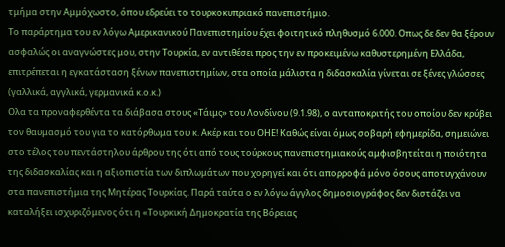τμήμα στην Αμμόχωστο, όπου εδρεύει το τουρκοκυπριακό πανεπιστήμιο.
Το παράρτημα του εν λόγω Αμερικανικού Πανεπιστημίου έχει φοιτητικό πληθυσμό 6.000. Οπως δε δεν θα ξέρουν ασφαλώς οι αναγνώστες μου, στην Τουρκία, εν αντιθέσει προς την εν προκειμένω καθυστερημένη Ελλάδα, επιτρέπεται η εγκατάσταση ξένων πανεπιστημίων, στα οποία μάλιστα η διδασκαλία γίνεται σε ξένες γλώσσες (γαλλικά, αγγλικά, γερμανικά κ.ο.κ.)
Ολα τα προναφερθέντα τα διάβασα στους «Τάιμς» του Λονδίνου (9.1.98), ο ανταποκριτής του οποίου δεν κρύβει τον θαυμασμό του για το κατόρθωμα του κ. Ακέρ και του ΟΗΕ! Καθώς είναι όμως σοβαρή εφημερίδα, σημειώνει στο τέλος του πεντάστηλου άρθρου της ότι από τους τούρκους πανεπιστημιακούς αμφισβητείται η ποιότητα της διδασκαλίας και η αξιοπιστία των διπλωμάτων που χορηγεί και ότι απορροφά μόνο όσους αποτυγχάνουν στα πανεπιστήμια της Μητέρας Τουρκίας. Παρά ταύτα ο εν λόγω άγγλος δημοσιογράφος δεν διστάζει να καταλήξει ισχυριζόμενος ότι η «Τουρκική Δημοκρατία της Βόρειας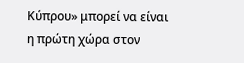Κύπρου» μπορεί να είναι η πρώτη χώρα στον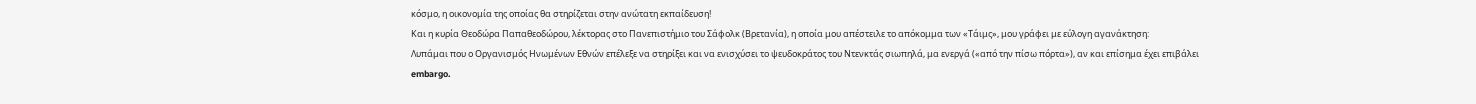κόσμο, η οικονομία της οποίας θα στηρίζεται στην ανώτατη εκπαίδευση!
Και η κυρία Θεοδώρα Παπαθεοδώρου, λέκτορας στο Πανεπιστήμιο του Σάφολκ (Βρετανία), η οποία μου απέστειλε το απόκομμα των «Τάιμς», μου γράφει με εύλογη αγανάκτηση:
Λυπάμαι που ο Οργανισμός Ηνωμένων Εθνών επέλεξε να στηρίξει και να ενισχύσει το ψευδοκράτος του Ντενκτάς σιωπηλά, μα ενεργά («από την πίσω πόρτα»), αν και επίσημα έχει επιβάλει embargo.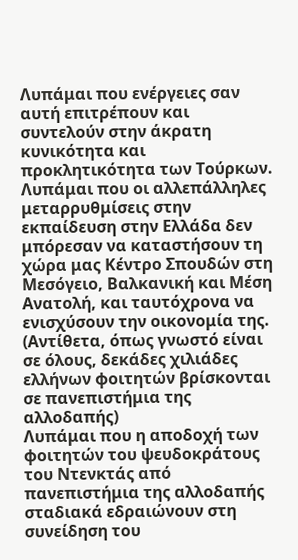Λυπάμαι που ενέργειες σαν αυτή επιτρέπουν και συντελούν στην άκρατη κυνικότητα και προκλητικότητα των Τούρκων.
Λυπάμαι που οι αλλεπάλληλες μεταρρυθμίσεις στην εκπαίδευση στην Ελλάδα δεν μπόρεσαν να καταστήσουν τη χώρα μας Κέντρο Σπουδών στη Μεσόγειο, Βαλκανική και Μέση Ανατολή, και ταυτόχρονα να ενισχύσουν την οικονομία της. (Αντίθετα, όπως γνωστό είναι σε όλους, δεκάδες χιλιάδες ελλήνων φοιτητών βρίσκονται σε πανεπιστήμια της αλλοδαπής)
Λυπάμαι που η αποδοχή των φοιτητών του ψευδοκράτους του Ντενκτάς από πανεπιστήμια της αλλοδαπής σταδιακά εδραιώνουν στη συνείδηση του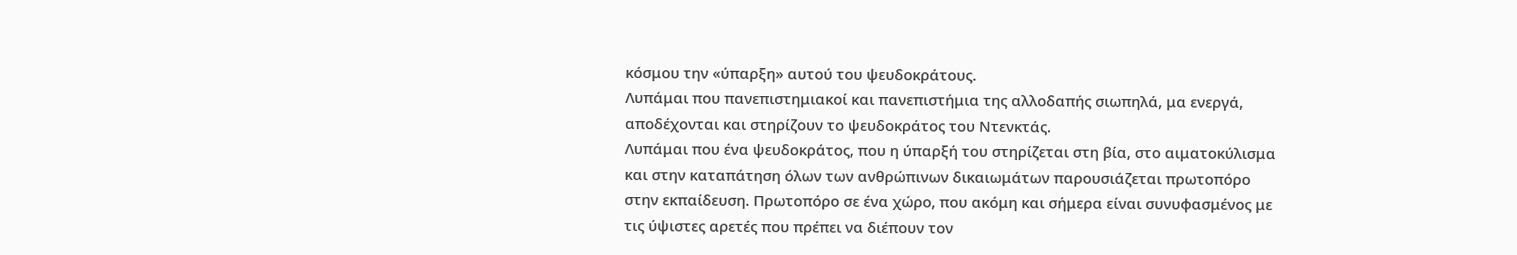κόσμου την «ύπαρξη» αυτού του ψευδοκράτους.
Λυπάμαι που πανεπιστημιακοί και πανεπιστήμια της αλλοδαπής σιωπηλά, μα ενεργά, αποδέχονται και στηρίζουν το ψευδοκράτος του Ντενκτάς.
Λυπάμαι που ένα ψευδοκράτος, που η ύπαρξή του στηρίζεται στη βία, στο αιματοκύλισμα και στην καταπάτηση όλων των ανθρώπινων δικαιωμάτων παρουσιάζεται πρωτοπόρο στην εκπαίδευση. Πρωτοπόρο σε ένα χώρο, που ακόμη και σήμερα είναι συνυφασμένος με τις ύψιστες αρετές που πρέπει να διέπουν τον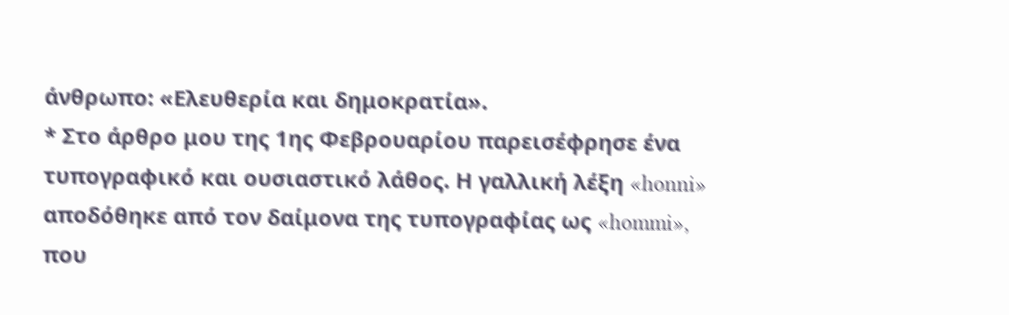άνθρωπο: «Ελευθερία και δημοκρατία».
* Στο άρθρο μου της 1ης Φεβρουαρίου παρεισέφρησε ένα τυπογραφικό και ουσιαστικό λάθος. Η γαλλική λέξη «honni» αποδόθηκε από τον δαίμονα της τυπογραφίας ως «hommi», που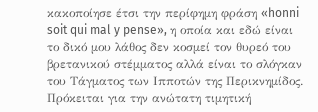κακοποίησε έτσι την περίφημη φράση «honni soit qui mal y pense», η οποία και εδώ είναι το δικό μου λάθος δεν κοσμεί τον θυρεό του βρετανικού στέμματος αλλά είναι το σλόγκαν του Τάγματος των Ιπποτών της Περικνημίδος. Πρόκειται για την ανώτατη τιμητική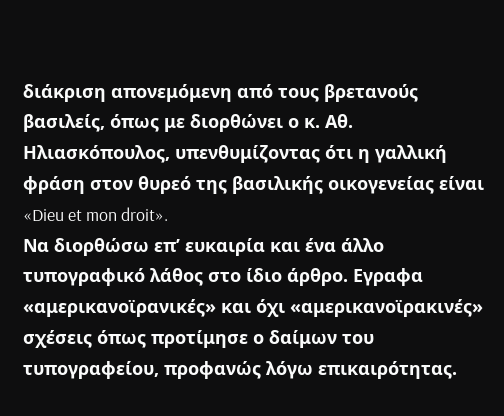διάκριση απονεμόμενη από τους βρετανούς βασιλείς, όπως με διορθώνει ο κ. Αθ. Ηλιασκόπουλος, υπενθυμίζοντας ότι η γαλλική φράση στον θυρεό της βασιλικής οικογενείας είναι «Dieu et mon droit».
Να διορθώσω επ’ ευκαιρία και ένα άλλο τυπογραφικό λάθος στο ίδιο άρθρο. Εγραφα «αμερικανοϊρανικές» και όχι «αμερικανοϊρακινές» σχέσεις όπως προτίμησε ο δαίμων του τυπογραφείου, προφανώς λόγω επικαιρότητας.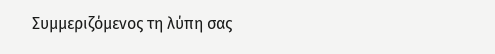Συμμεριζόμενος τη λύπη σας